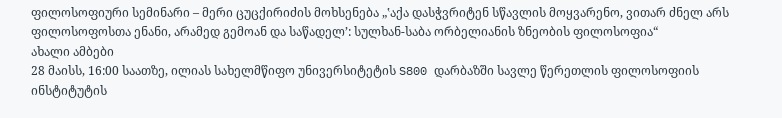ფილოსოფიური სემინარი – მერი ცუცქირიძის მოხსენება „‛აქა დასჭვრიტენ სწავლის მოყვარენო, ვითარ ძნელ არს ფილოსოფოსთა ენანი, არამედ გემოან და საწადელ’: სულხან-საბა ორბელიანის ზნეობის ფილოსოფია“
ახალი ამბები
28 მაისს, 16:00 საათზე, ილიას სახელმწიფო უნივერსიტეტის S800 დარბაზში სავლე წერეთლის ფილოსოფიის ინსტიტუტის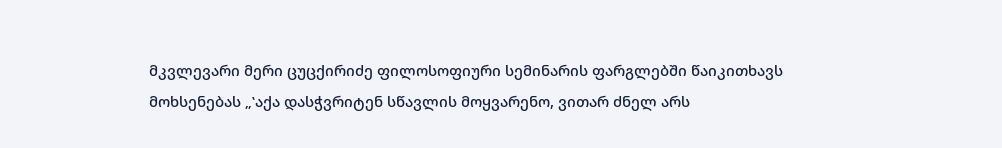მკვლევარი მერი ცუცქირიძე ფილოსოფიური სემინარის ფარგლებში წაიკითხავს მოხსენებას „‛აქა დასჭვრიტენ სწავლის მოყვარენო, ვითარ ძნელ არს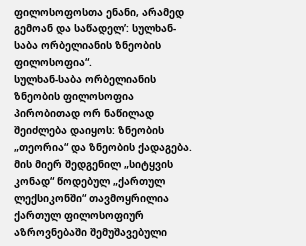ფილოსოფოსთა ენანი, არამედ გემოან და საწადელ’: სულხან-საბა ორბელიანის ზნეობის ფილოსოფია“.
სულხან-საბა ორბელიანის ზნეობის ფილოსოფია პირობითად ორ ნაწილად შეიძლება დაიყოს: ზნეობის „თეორია“ და ზნეობის ქადაგება. მის მიერ შედგენილ „სიტყვის კონად“ წოდებულ „ქართულ ლექსიკონში“ თავმოყრილია ქართულ ფილოსოფიურ აზროვნებაში შემუშავებული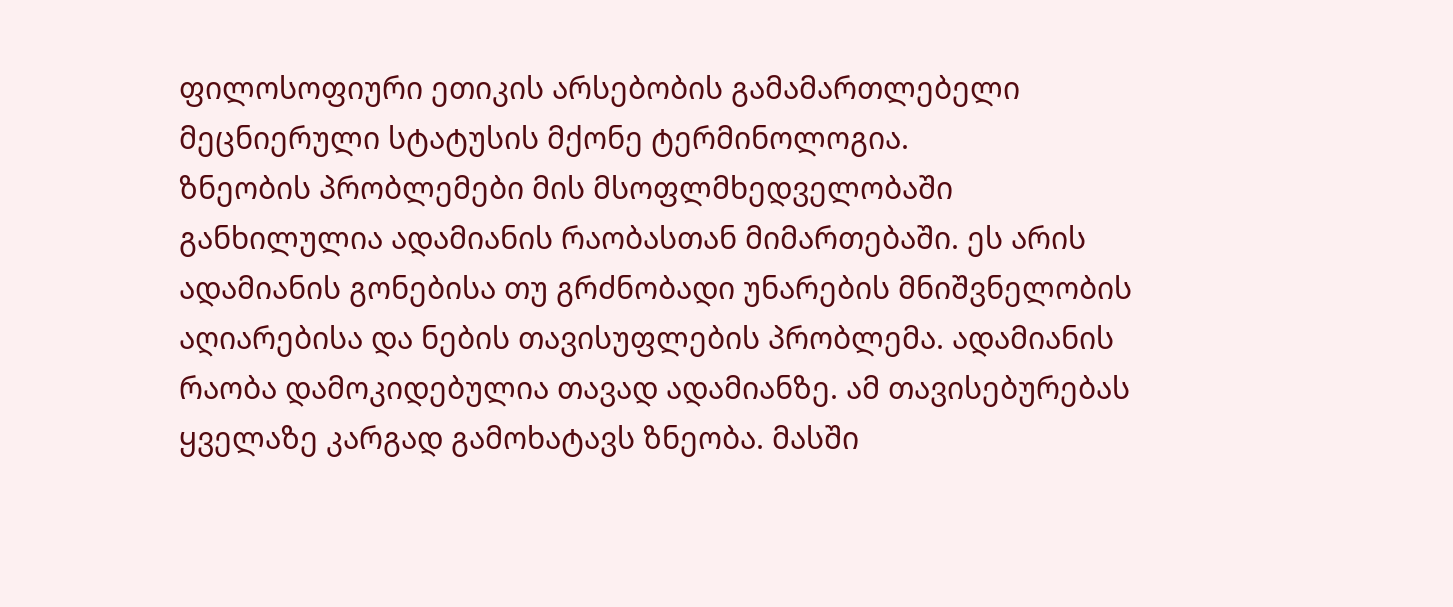ფილოსოფიური ეთიკის არსებობის გამამართლებელი მეცნიერული სტატუსის მქონე ტერმინოლოგია.
ზნეობის პრობლემები მის მსოფლმხედველობაში განხილულია ადამიანის რაობასთან მიმართებაში. ეს არის ადამიანის გონებისა თუ გრძნობადი უნარების მნიშვნელობის აღიარებისა და ნების თავისუფლების პრობლემა. ადამიანის რაობა დამოკიდებულია თავად ადამიანზე. ამ თავისებურებას ყველაზე კარგად გამოხატავს ზნეობა. მასში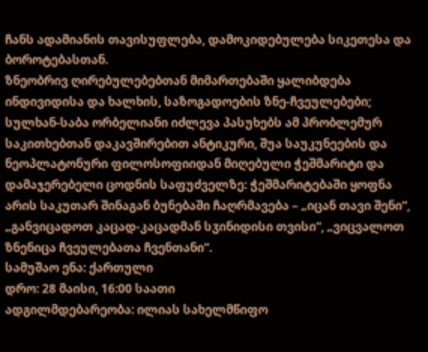ჩანს ადამიანის თავისუფლება, დამოკიდებულება სიკეთესა და ბოროტებასთან.
ზნეობრივ ღირებულებებთან მიმართებაში ყალიბდება ინდივიდისა და ხალხის, საზოგადოების ზნე-ჩვეულებები; სულხან-საბა ორბელიანი იძლევა პასუხებს ამ პრობლემურ საკითხებთან დაკავშირებით ანტიკური, შუა საუკუნეების და ნეოპლატონური ფილოსოფიიდან მიღებული ჭეშმარიტი და დამაჯერებელი ცოდნის საფუძველზე: ჭეშმარიტებაში ყოფნა არის საკუთარ შინაგან ბუნებაში ჩაღრმავება – „იცან თავი შენი“, „განვიცადოთ კაცად-კაცადმან სჳინიდისი თვისი“, „ვიცვალოთ ზნენიცა ჩვეულებათა ჩვენთანი“.
სამუშაო ენა: ქართული
დრო: 28 მაისი, 16:00 საათი
ადგილმდებარეობა: ილიას სახელმწიფო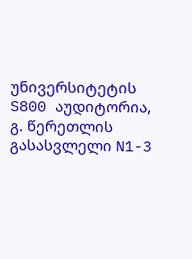უნივერსიტეტის S800 აუდიტორია, გ. წერეთლის გასასვლელი N1-3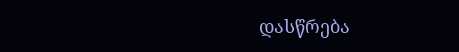დასწრება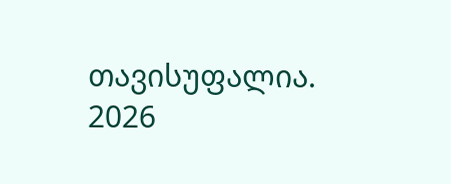თავისუფალია.
2026